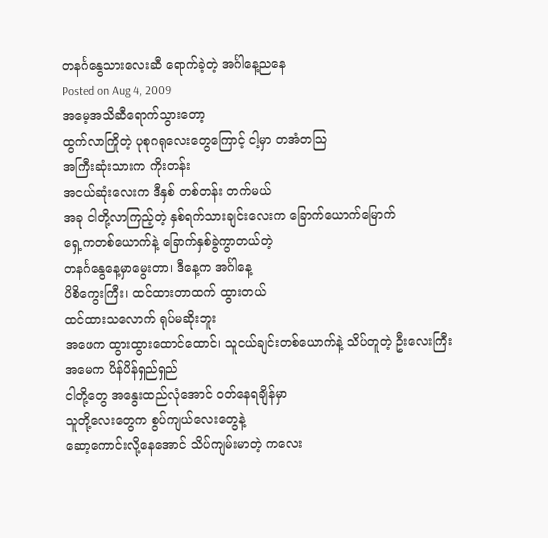တနင်္ဂနွေသားလေးဆီ ရောက်ခဲ့တဲ့ အင်္ဂါနေ့ညနေ
Posted on Aug 4, 2009
အမေ့အသိဆီရောက်သွားတော့
ထွက်လာကြိုတဲ့ ပုစုဂရုလေးတွေကြောင့် ငါ့မှာ တအံတသြ
အကြီးဆုံးသားက ကိုးတန်း
အငယ်ဆုံးလေးက ဒီနှစ် တစ်တန်း တက်မယ်
အခု ငါတို့လာကြည့်တဲ့ နှစ်ရက်သားချင်းလေးက ခြောက်ယောက်မြောက်
ရှေ့ကတစ်ယောက်နဲ့ ခြောက်နှစ်ခွဲကွာတယ်တဲ့
တနင်္ဂနွေနေ့မှာမွေးတာ၊ ဒီနေ့က အင်္ဂါနေ့
ပိစိကွေးကြီး၊ ထင်ထားတာထက် ထွားတယ်
ထင်ထားသလောက် ရုပ်မဆိုးဘူး
အဖေက ထွားထွားထောင်ထောင်၊ သူငယ်ချင်းတစ်ယောက်နဲ့ သိပ်တူတဲ့ ဦးလေးကြီး
အမေက ပိန်ပိန်ရှည်ရှည်
ငါတို့တွေ အနွေးထည်လုံအောင် ဝတ်နေရချိန်မှာ
သူတို့လေးတွေက စွပ်ကျယ်လေးတွေနဲ့
ဆော့ကောင်းလို့နေအောင် သိပ်ကျမ်းမာတဲ့ ကလေး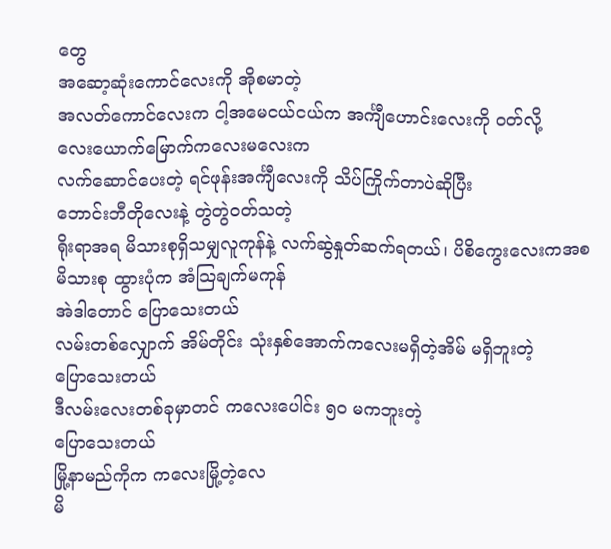တွေ
အဆော့ဆုံးကောင်လေးကို အိုစမာတဲ့
အလတ်ကောင်လေးက ငါ့အမေငယ်ငယ်က အင်္ကျီဟောင်းလေးကို ဝတ်လို့
လေးယောက်မြောက်ကလေးမလေးက
လက်ဆောင်ပေးတဲ့ ရင်ဖုန်းအင်္ကျီလေးကို သိပ်ကြိုက်တာပဲဆိုပြီး
ဘောင်းဘီတိုလေးနဲ့ တွဲတွဲဝတ်သတဲ့
ရိုးရာအရ မိသားစုရှိသမျှလူကုန်နဲ့ လက်ဆွဲနှုတ်ဆက်ရတယ်၊ ပိစိကွေးလေးကအစ
မိသားစု ထွားပုံက အံသြချက်မကုန်
အဲဒါတောင် ပြောသေးတယ်
လမ်းတစ်လျှောက် အိမ်တိုင်း သုံးနှစ်အောက်ကလေးမရှိတဲ့အိမ် မရှိဘူးတဲ့
ပြောသေးတယ်
ဒီလမ်းလေးတစ်ခုမှာတင် ကလေးပေါင်း ၅၀ မကဘူးတဲ့
ပြောသေးတယ်
မြို့နာမည်ကိုက ကလေးမြို့တဲ့လေ
မိ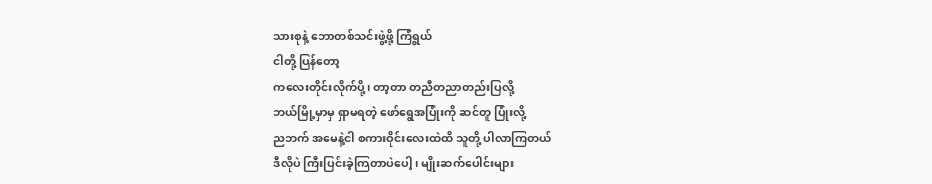သားစုနဲ့ ဘောတစ်သင်းဖွဲ့ဖို့ ကြံရွယ်
ငါတို့ ပြန်တော့
ကလေးတိုင်းလိုက်ပို့၊ တာ့တာ တညီတညာတည်းပြလို့
ဘယ်မြို့မှာမှ ရှာမရတဲ့ ဖော်ရွေအပြုံးကို ဆင်တူ ပြုံးလို့
ညဘက် အမေနဲ့ငါ စကားဝိုင်းလေးထဲထိ သူတို့ ပါလာကြတယ်
ဒီလိုပဲ ကြီးပြင်းခဲ့ကြတာပဲပေါ့၊ မျိုးဆက်ပေါင်းများ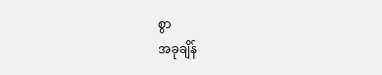စွာ
အခုချိန်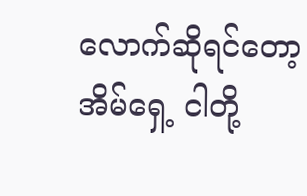လောက်ဆိုရင်တော့
အိမ်ရှေ့ ငါတို့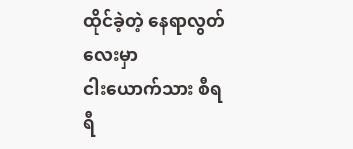ထိုင်ခဲ့တဲ့ နေရာလွတ်လေးမှာ
ငါးယောက်သား စီရရီ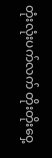တုံးလုံးပက်လက် တိုးတိုးဝှေ့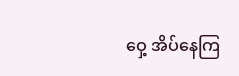ဝှေ့ အိပ်နေကြ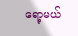ရော့မယ်